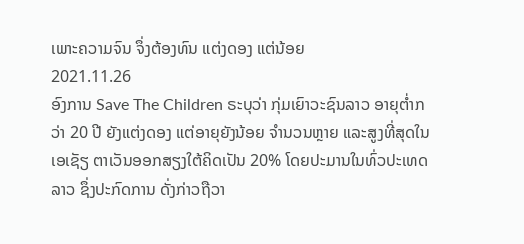ເພາະຄວາມຈົນ ຈຶ່ງຕ້ອງທົນ ແຕ່ງດອງ ແຕ່ນ້ອຍ
2021.11.26
ອົງການ Save The Children ຣະບຸວ່າ ກຸ່ມເຍົາວະຊົນລາວ ອາຍຸຕ່ຳກວ່າ 20 ປີ ຍັງແຕ່ງດອງ ແຕ່ອາຍຸຍັງນ້ອຍ ຈຳນວນຫຼາຍ ແລະສູງທີ່ສຸດໃນເອເຊັຽ ຕາເວັນອອກສຽງໃຕ້ຄິດເປັນ 20% ໂດຍປະມານໃນທົ່ວປະເທດລາວ ຊຶ່ງປະກົດການ ດັ່ງກ່າວຖືວາ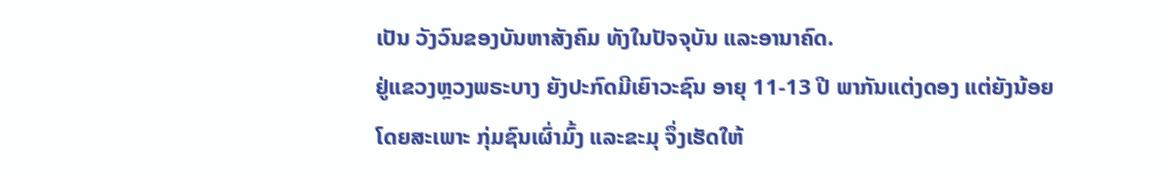ເປັນ ວັງວົນຂອງບັນຫາສັງຄົມ ທັງໃນປັຈຈຸບັນ ແລະອານາຄົດ.
ຢູ່ແຂວງຫຼວງພຣະບາງ ຍັງປະກົດມີເຍົາວະຊົນ ອາຍຸ 11-13 ປີ ພາກັນແຕ່ງດອງ ແຕ່ຍັງນ້ອຍ ໂດຍສະເພາະ ກຸ່ມຊົນເຜົ່າມົ້ງ ແລະຂະມຸ ຈຶ່ງເຮັດໃຫ້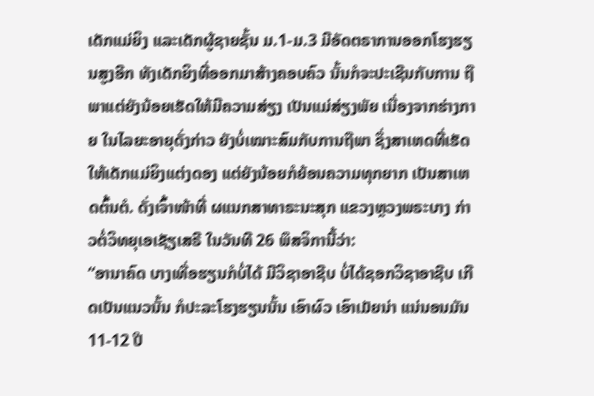ເດັກແມ່ຍິງ ແລະເດັກຜູ້ຊາຍຊັ້ນ ມ.1-ມ.3 ມີອັດຕຣາການອອກໂຮງຮຽນສູງອີກ ທັງເດັກຍິງທີ່ອອກມາສ້າງຄອບຄົວ ນັ້ນກໍຈະປະເຊີນກັບການ ຖືພາແຕ່ຍັງນ້ອຍເຮັດໃຫ້ມີຄວາມສ່ຽງ ເປັນແມ່ສ່ຽງພັຍ ເນື່ອງຈາກຮ່າງກາຍ ໃນໄລຍະອາຍຸດັ່ງກ່າວ ຍັງບໍ່ເໝາະສົມກັບການຖືພາ ຊຶ່ງສາເຫດທີ່ເຮັດໃຫ້ເດັກແມ່ຍິງແຕ່ງດອງ ແຕ່ຍັງນ້ອຍກໍຍ້ອນຄວາມທຸກຍາກ ເປັນສາເຫດຕົ້ນຕໍ. ດັ່ງເຈົ້າໜ້າທີ່ ຜແນກສາທາຣະນະສຸກ ແຂວງຫຼວງພຣະບາງ ກ່າວຕໍ່ວິທຍຸເອເຊັຽເສຣີ ໃນວັນທີ 26 ພຶສຈິການີ້ວ່າ:
“ອານາຄົດ ບາງເທື່ອຮຽນກໍບໍ່ໄດ້ ມີວິຊາອາຊີບ ບໍ່ໄດ້ຊອກວິຊາອາຊີບ ເກີດເປັນແນວນັ້ນ ກໍປະລະໂຮງຮຽນນັ້ນ ເອົາຜົວ ເອົາເມັຍນ່າ ແນ່ນອນມັນ 11-12 ປີ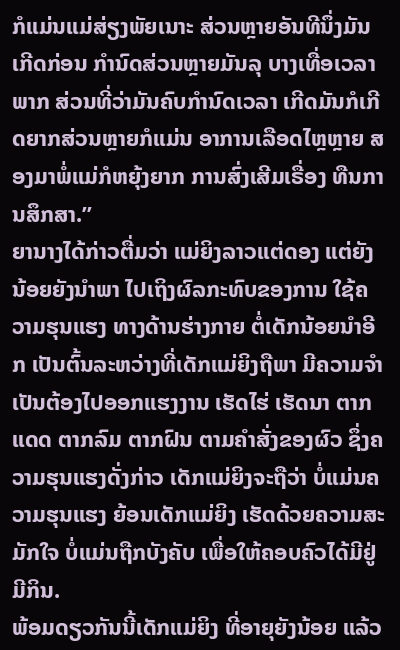ກໍແມ່ນແມ່ສ່ຽງພັຍເນາະ ສ່ວນຫຼາຍອັນທີນຶ່ງມັນເກີດກ່ອນ ກຳນົດສ່ວນຫຼາຍມັນລຸ ບາງເທື່ອເວລາພາກ ສ່ວນທີ່ວ່າມັນຄົບກຳນົດເວລາ ເກີດມັນກໍເກີດຍາກສ່ວນຫຼາຍກໍແມ່ນ ອາການເລືອດໄຫຼຫຼາຍ ສອງມາພໍ່ແມ່ກໍຫຍຸ້ງຍາກ ການສົ່ງເສີມເຣື່ອງ ທືນການສຶກສາ.”
ຍານາງໄດ້ກ່າວຕື່ມວ່າ ແມ່ຍິງລາວແຕ່ດອງ ແຕ່ຍັງນ້ອຍຍັງນຳພາ ໄປເຖິງຜົລກະທົບຂອງການ ໃຊ້ຄວາມຮຸນແຮງ ທາງດ້ານຮ່າງກາຍ ຕໍ່ເດັກນ້ອຍນຳອີກ ເປັນຕົ້ນລະຫວ່າງທີ່ເດັກແມ່ຍິງຖືພາ ມີຄວາມຈຳເປັນຕ້ອງໄປອອກແຮງງານ ເຮັດໄຮ່ ເຮັດນາ ຕາກແດດ ຕາກລົມ ຕາກຝົນ ຕາມຄຳສັ່ງຂອງຜົວ ຊຶ່ງຄວາມຮຸນແຮງດັ່ງກ່າວ ເດັກແມ່ຍິງຈະຖືວ່າ ບໍ່ແມ່ນຄວາມຮຸນແຮງ ຍ້ອນເດັກແມ່ຍິງ ເຮັດດ້ວຍຄວາມສະມັກໃຈ ບໍ່ແມ່ນຖືກບັງຄັບ ເພື່ອໃຫ້ຄອບຄົວໄດ້ມີຢູ່ມີກິນ.
ພ້ອມດຽວກັນນີ້ເດັກແມ່ຍິງ ທີ່ອາຍຸຍັງນ້ອຍ ແລ້ວ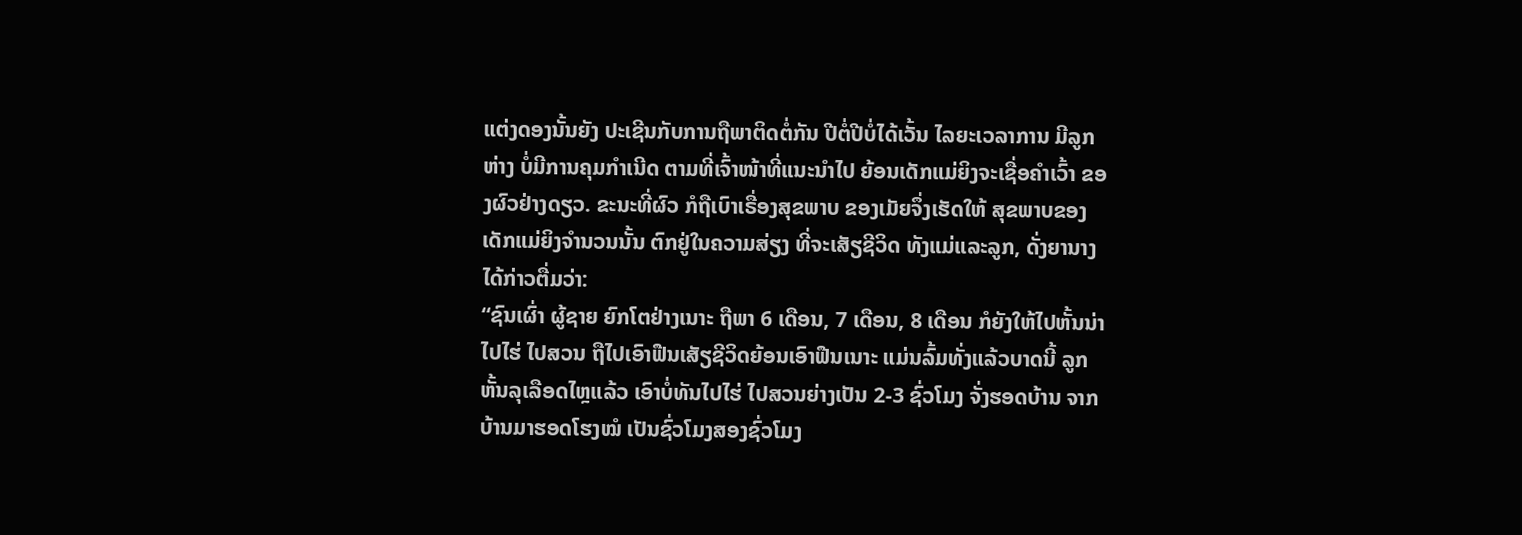ແຕ່ງດອງນັ້ນຍັງ ປະເຊີນກັບການຖືພາຕິດຕໍ່ກັນ ປີຕໍ່ປີບໍ່ໄດ້ເວັ້ນ ໄລຍະເວລາການ ມີລູກຫ່າງ ບໍ່ມີການຄຸມກຳເນີດ ຕາມທີ່ເຈົ້າໜ້າທີ່ແນະນຳໄປ ຍ້ອນເດັກແມ່ຍິງຈະເຊື່ອຄຳເວົ້າ ຂອງຜົວຢ່າງດຽວ. ຂະນະທີ່ຜົວ ກໍຖືເບົາເຣື່ອງສຸຂພາບ ຂອງເມັຍຈຶ່ງເຮັດໃຫ້ ສຸຂພາບຂອງເດັກແມ່ຍິງຈຳນວນນັ້ນ ຕົກຢູ່ໃນຄວາມສ່ຽງ ທີ່ຈະເສັຽຊີວິດ ທັງແມ່ແລະລູກ, ດັ່ງຍານາງໄດ້ກ່າວຕື່ມວ່າ:
“ຊົນເຜົ່າ ຜູ້ຊາຍ ຍົກໂຕຢ່າງເນາະ ຖືພາ 6 ເດືອນ, 7 ເດືອນ, 8 ເດືອນ ກໍຍັງໃຫ້ໄປຫັ້ນນ່າ ໄປໄຮ່ ໄປສວນ ຖືໄປເອົາຟືນເສັຽຊີວິດຍ້ອນເອົາຟືນເນາະ ແມ່ນລົ້ມທັ່ງແລ້ວບາດນີ້ ລູກຫັ້ນລຸເລືອດໄຫຼແລ້ວ ເອົາບໍ່ທັນໄປໄຮ່ ໄປສວນຍ່າງເປັນ 2-3 ຊົ່ວໂມງ ຈັ່ງຮອດບ້ານ ຈາກບ້ານມາຮອດໂຮງໝໍ ເປັນຊົ່ວໂມງສອງຊົ່ວໂມງ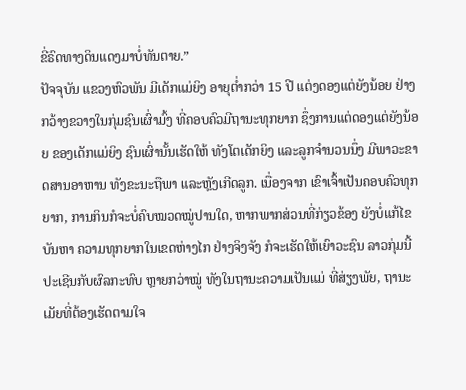ຂີ່ຣົດທາງດິນແດງມາບໍ່ທັນຕາຍ.”
ປັຈຈຸບັນ ແຂວງຫົວພັນ ມີເດັກແມ່ຍິງ ອາຍຸຕ່ຳກວ່າ 15 ປີ ແຕ່ງດອງແຕ່ຍັງນ້ອຍ ຢ່າງກວ້າງຂວາງໃນກຸ່ມຊົນເຜົ່າມົ້ງ ທີ່ຄອບຄົວມີຖານະທຸກຍາກ ຊຶ່ງການແຕ່ດອງແຕ່ຍັງນ້ອຍ ຂອງເດັກແມ່ຍິງ ຊົນເຜົ່ານັ້ນເຮັດໃຫ້ ທັງໂຕເດັກຍິງ ແລະລູກຈຳນວນນຶ່ງ ມີພາວະຂາດສານອາຫານ ທັງຂະນະຖືພາ ແລະຫຼັງເກີດລູກ. ເນື່ອງຈາກ ເຂົາເຈົ້າເປັນຄອບຄົວທຸກຍາກ, ການກິນກໍຈະບໍ່ຄົບໝວດໝູ່ປານໃດ, ຫາກພາກສ່ວນທີ່ກ່ຽວຂ້ອງ ຍັງບໍ່ແກ້ໄຂບັນຫາ ຄວາມທຸກຍາກໃນເຂດຫ່າງໄກ ຢ່າງຈິງຈັງ ກໍຈະເຮັດໃຫ້ເຍົາວະຊົນ ລາວກຸ່ມນີ້ ປະເຊີນກັບຜົລກະທົບ ຫຼາຍກວ່າໝູ່ ທັງໃນຖານະຄວາມເປັນແມ່ ທີ່ສ່ຽງພັຍ, ຖານະເມັຍທີ່ຕ້ອງເຮັດຕາມໃຈ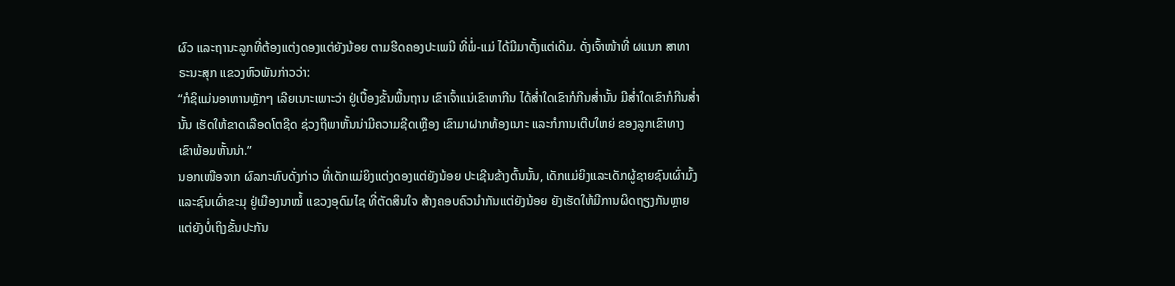ຜົວ ແລະຖານະລູກທີ່ຕ້ອງແຕ່ງດອງແຕ່ຍັງນ້ອຍ ຕາມຮີດຄອງປະເພນີ ທີ່ພໍ່-ແມ່ ໄດ້ມີມາຕັ້ງແຕ່ເດີມ. ດັ່ງເຈົ້າໜ້າທີ່ ຜແນກ ສາທາຣະນະສຸກ ແຂວງຫົວພັນກ່າວວ່າ:
“ກໍຊິແມ່ນອາຫານຫຼັກໆ ເລີຍເນາະເພາະວ່າ ຢູ່ເບື້ອງຂັ້ນພື້ນຖານ ເຂົາເຈົ້າແນ່ເຂົາຫາກີນ ໄດ້ສ່ຳໃດເຂົາກໍກີນສ່ຳນັ້ນ ມີສ່ຳໃດເຂົາກໍກີນສ່ຳນັ້ນ ເຮັດໃຫ້ຂາດເລືອດໂຕຊີດ ຊ່ວງຖືພາຫັ້ນນ່າມີຄວາມຊີດເຫຼືອງ ເຂົາມາຝາກທ້ອງເນາະ ແລະກໍການເຕີບໃຫຍ່ ຂອງລູກເຂົາທາງ ເຂົາພ້ອມຫັ້ນນ່າ.”
ນອກເໜືອຈາກ ຜົລກະທົບດັ່ງກ່າວ ທີ່ເດັກແມ່ຍິງແຕ່ງດອງແຕ່ຍັງນ້ອຍ ປະເຊີນຂ້າງຕົ້ນນັ້ນ, ເດັກແມ່ຍິງແລະເດັກຜູ້ຊາຍຊົນເຜົ່າມົ້ງ ແລະຊົນເຜົ່າຂະມຸ ຢູ່ເມືອງນາໝໍ້ ແຂວງອຸດົມໄຊ ທີ່ຕັດສິນໃຈ ສ້າງຄອບຄົວນຳກັນແຕ່ຍັງນ້ອຍ ຍັງເຮັດໃຫ້ມີການຜິດຖຽງກັນຫຼາຍ ແຕ່ຍັງບໍ່ເຖິງຂັ້ນປະກັນ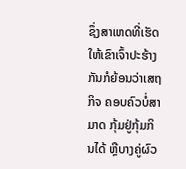ຊຶ່ງສາເຫດທີ່ເຮັດໃຫ້ເຂົາເຈົ້າປະຮ້າງ ກັນກໍຍ້ອນວ່າເສຖກິຈ ຄອບຄົວບໍ່ສາມາດ ກຸ້ມຢູ່ກຸ້ມກິນໄດ້ ຫຼືບາງຄູ່ຜົວ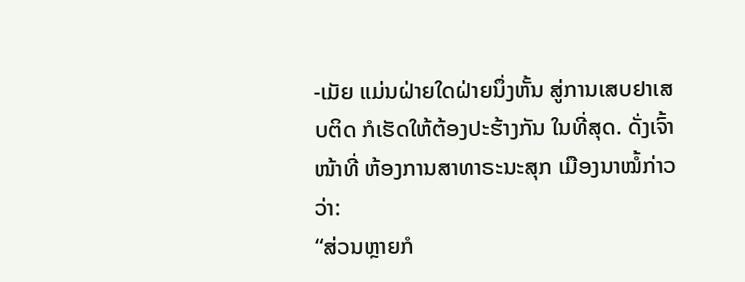-ເມັຍ ແມ່ນຝ່າຍໃດຝ່າຍນຶ່ງຫັ້ນ ສູ່ການເສບຢາເສບຕິດ ກໍເຮັດໃຫ້ຕ້ອງປະຮ້າງກັນ ໃນທີ່ສຸດ. ດັ່ງເຈົ້າໜ້າທີ່ ຫ້ອງການສາທາຣະນະສຸກ ເມືອງນາໝໍ້ກ່າວວ່າ:
“ສ່ວນຫຼາຍກໍ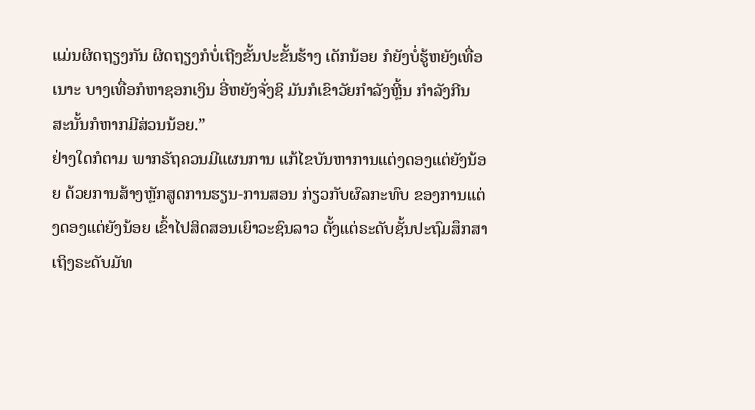ແມ່ນຜິດຖຽງກັນ ຜິດຖຽງກໍບໍ່ເຖີງຂັ້ນປະຂັ້ນຮ້າງ ເດັກນ້ອຍ ກໍຍັງບໍ່ຮູ້ຫຍັງເທື່ອເນາະ ບາງເທື່ອກໍຫາຊອກເງິນ ອີ່ຫຍັງຈັ່ງຊິ ມັນກໍເຂົາວັຍກຳລັງຫຼີ້ນ ກຳລັງກີນ ສະນັ້ນກໍຫາກມີສ່ວນນ້ອຍ.”
ຢ່າງໃດກໍຕາມ ພາກຣັຖຄວນມີແຜນການ ແກ້ໄຂບັນຫາການແຕ່ງດອງແຕ່ຍັງນ້ອຍ ດ້ວຍການສ້າງຫຼັກສູດການຮຽນ-ການສອນ ກ່ຽວກັບຜົລກະທົບ ຂອງການແຕ່ງດອງແຕ່ຍັງນ້ອຍ ເຂົ້າໄປສິດສອນເຍົາວະຊົນລາວ ຕັ້ງແຕ່ຣະດັບຊັ້ນປະຖົມສຶກສາ ເຖິງຣະດັບມັທ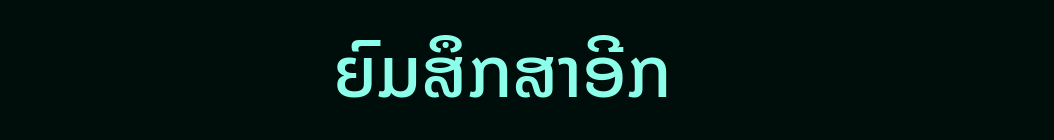ຍົມສຶກສາອີກ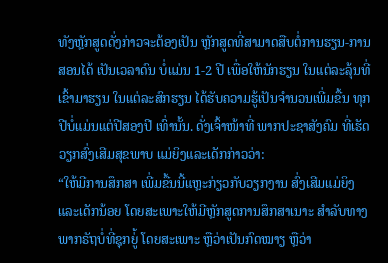ທັງຫຼັກສູດດັ່ງກ່າວຈະຕ້ອງເປັນ ຫຼັກສູດທີ່ສາມາດສືບຕໍ່ການຮຽນ-ການສອນໄດ້ ເປັນເວລາດົນ ບໍ່ແມ່ນ 1-2 ປີ ເພື່ອໃຫ້ນັກຮຽນ ໃນແຕ່ລະລຸ້ນທີ່ເຂົ້າມາຮຽນ ໃນແຕ່ລະສົກຮຽນ ໄດ້ຮັບຄວາມຮູ້ເປັນຈຳນວນເພີ່ມຂື້ນ ທຸກປີບໍ່ແມ່ນແຕ່ປີສອງປີ ເທົ່ານັ້ນ. ດັ່ງເຈົ້າໜ້າທີ່ ພາກປະຊາສັງຄົມ ທີ່ເຮັດວຽກສົ່ງເສີມສຸຂພາບ ແມ່ຍິງແລະເດັກກ່າວວ່າ:
“ໃຫ້ມີການສຶກສາ ເພີ່ມຂື້ນນີ້ແຫຼະກ່ຽວກັບວຽກງານ ສົ່ງເສີມແມ່ຍິງ ແລະເດັກນ້ອຍ ໂດຍສະເພາະໃຫ້ມີຫຼັກສູດການສຶກສາເນາະ ສຳລັບທາງພາກຣັຖບໍ່ທີ່ຊຸກຍູ່້ ໂດຍສະເພາະ ຫຼືວ່າເປັນກົດໝາຽ ຫຼືວ່າ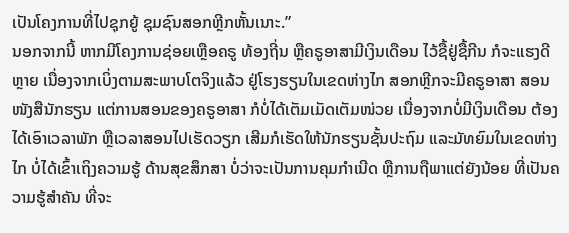ເປັນໂຄງການທີ່ໄປຊຸກຍູ້ ຊຸມຊົນສອກຫຼີກຫັ້ນເນາະ.”
ນອກຈາກນີ້ ຫາກມີໂຄງການຊ່ອຍເຫຼືອຄຣູ ທ້ອງຖີ່ນ ຫຼືຄຣູອາສາມີເງິນເດືອນ ໄວ້ຊື້ຢູ່ຊື້ກີນ ກໍຈະແຮງດີຫຼາຍ ເນື່ອງຈາກເບິ່ງຕາມສະພາບໂຕຈິງແລ້ວ ຢູ່ໂຮງຮຽນໃນເຂດຫ່າງໄກ ສອກຫຼີກຈະມີຄຣູອາສາ ສອນໜັງສືນັກຮຽນ ແຕ່ການສອນຂອງຄຣູອາສາ ກໍບໍ່ໄດ້ເຕັມເມັດເຕັມໜ່ວຍ ເນື່ອງຈາກບໍ່ມີເງິນເດືອນ ຕ້ອງໄດ້ເອົາເວລາພັກ ຫຼືເວລາສອນໄປເຮັດວຽກ ເສີມກໍເຮັດໃຫ້ນັກຮຽນຊັ້ນປະຖົມ ແລະມັທຍົມໃນເຂດຫ່າງໄກ ບໍ່ໄດ້ເຂົ້າເຖິງຄວາມຮູ້ ດ້ານສຸຂສຶກສາ ບໍ່ວ່າຈະເປັນການຄຸມກຳເນີດ ຫຼືການຖືພາແຕ່ຍັງນ້ອຍ ທີ່ເປັນຄວາມຮູ້ສຳຄັນ ທີ່ຈະ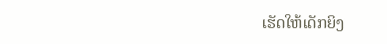ເຮັດໃຫ້ເດັກຍິງ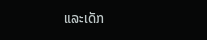ແລະເດັກ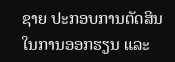ຊາຍ ປະກອບການຕັດສິນ ໃນການອອກຮຽນ ແລະ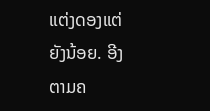ແຕ່ງດອງແຕ່ຍັງນ້ອຍ. ອີງຕາມຄ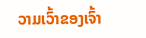ວາມເວົ້າຂອງເຈົ້າ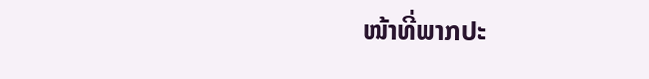ໜ້າທີ່ພາກປະ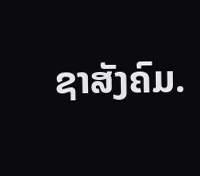ຊາສັງຄົມ.